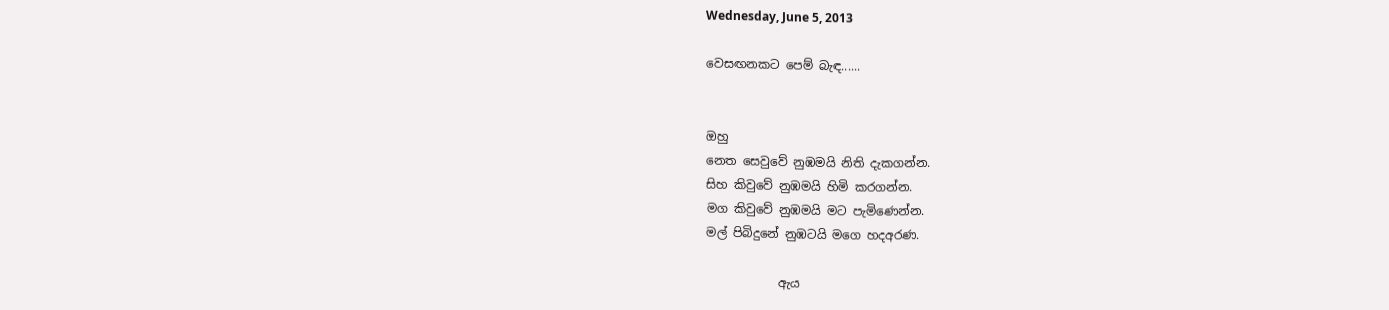Wednesday, June 5, 2013

වෙසඟනකට පෙම් බැඳ......


ඔහු
නෙත සෙවුවේ නුඹමයි නිති දැකගන්න.
සිහ කිවුවේ නුඹමයි හිමි කරගන්න.
මග කිවුවේ නුඹමයි මට පැමිණෙන්න.
මල් පිබිදුනේ නුඹටයි මගෙ හදඅරණ.

            ඇය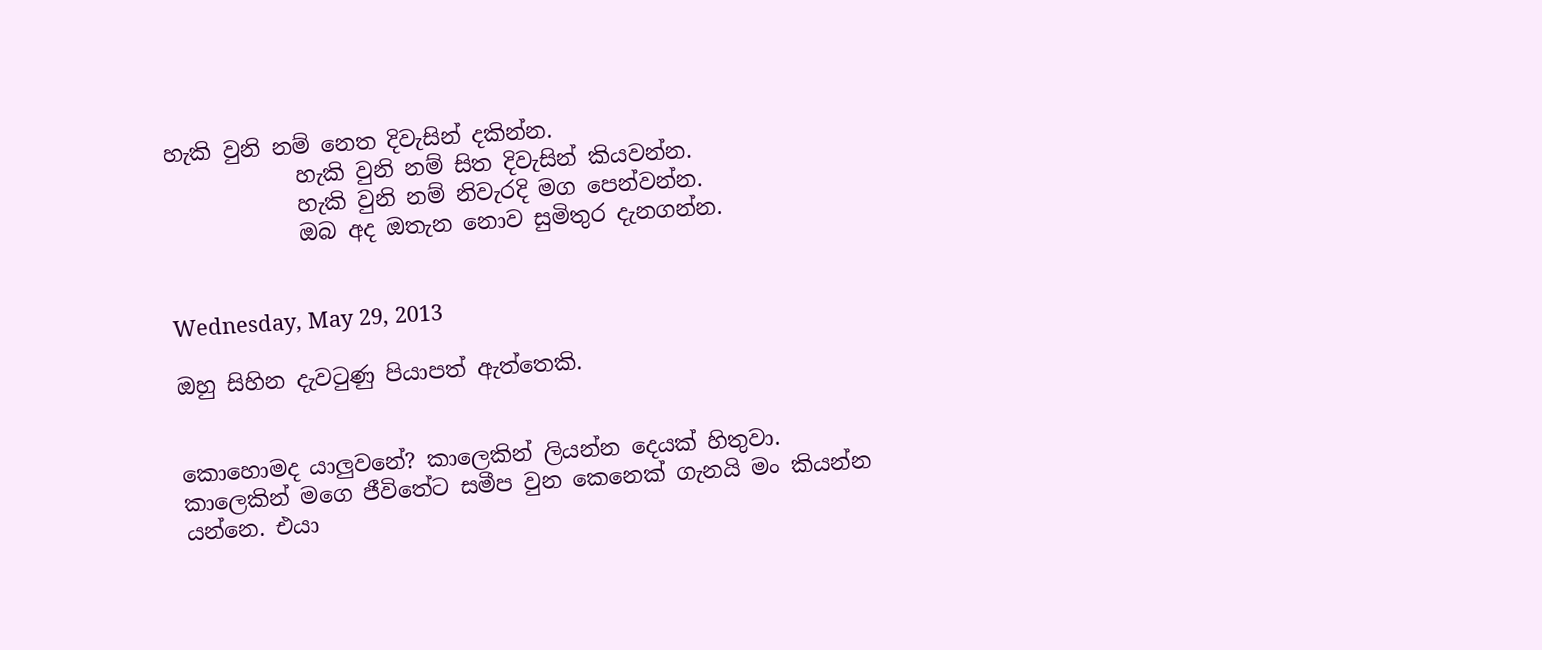හැකි වුනි නම් නෙත දිවැසින් දකින්න.
            හැකි වුනි නම් සිත දිවැසින් කියවන්න.
            හැකි වුනි නම් නිවැරදි මග පෙන්වන්න.
            ඔබ අද ඔතැන නොව සුමිතුර දැනගන්න.


Wednesday, May 29, 2013

ඔහු සිහින දැවටුණු පියාපත් ඇත්තෙකි.


කොහොමද යාලුවනේ? කාලෙකින් ලියන්න දෙයක් හිතුවා. කාලෙකින් මගෙ ජීවිතේට සමීප වුන කෙනෙක් ගැනයි මං කියන්න යන්නෙ. එයා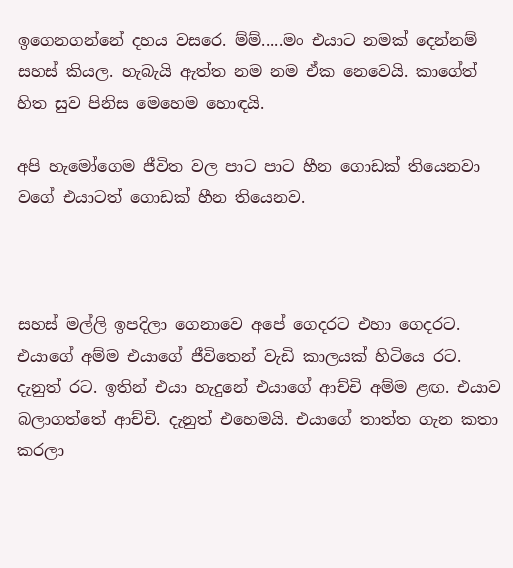ඉගෙනගන්නේ දහය වසරෙ. ම්ම්.....මං එයාට නමක් දෙන්නම් සහස් කියල. හැබැයි ඇත්ත නම නම ඒක නෙවෙයි. කාගේත් හිත සුව පිනිස මෙහෙම හොඳයි.

අපි හැමෝගෙම ජීවිත වල පාට පාට හීන ගොඩක් තියෙනවා වගේ එයාටත් ගොඩක් හීන තියෙනව.



සහස් මල්ලි ඉපදිලා ගෙනාවෙ අපේ ගෙදරට එහා ගෙදරට. එයාගේ අම්ම එයාගේ ජීවිතෙන් වැඩි කාලයක් හිටියෙ රට. දැනුත් රට. ඉතින් එයා හැදුනේ එයාගේ ආච්චි අම්ම ළඟ. එයාව බලාගත්තේ ආච්චි. දැනුත් එහෙමයි. එයාගේ තාත්ත ගැන කතා කරලා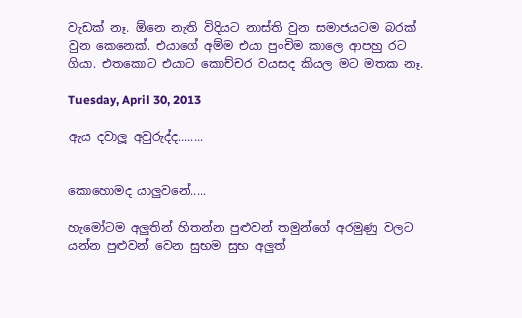වැඩක් නෑ. ඕනෙ නැති විදියට නාස්ති වුන සමාජයටම බරක් වුන කෙනෙක්. එයාගේ අම්ම එයා පුංචිම කාලෙ ආපහු රට ගියා. එතකොට එයාට කොච්චර වයසද කියල මට මතක නෑ.

Tuesday, April 30, 2013

ඇය දවාලූ අවුරුද්ද........


කොහොමද යාලුවනේ.....

හැමෝටම අලුතින් හිතන්න පුළුවන් තමුන්ගේ අරමුණු වලට යන්න පුළුවන් වෙන සුභම සුභ අලුත්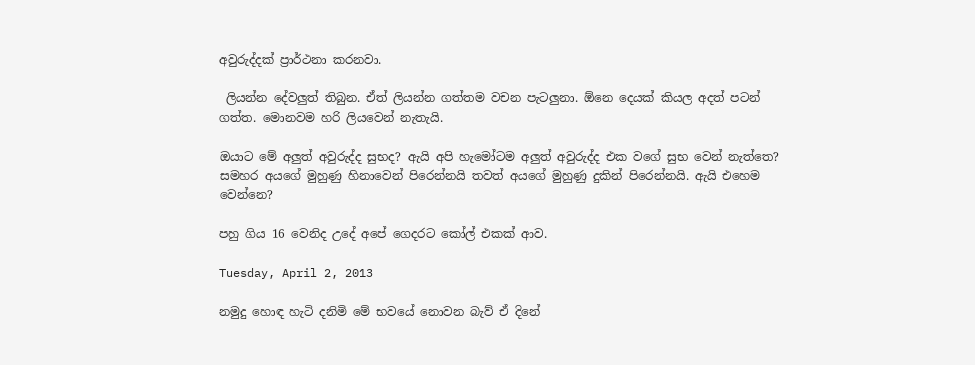අවුරුද්දක් ප්‍රාර්ථනා කරනවා.

 ලියන්න දේවලුත් තිබුන. ඒත් ලියන්න ගත්තම වචන පැටලුනා. ඕනෙ දෙයක් කියල අදත් පටන් ගත්ත. මොනවම හරි ලියවෙන් නැතැයි.

ඔයාට මේ අලුත් අවුරුද්ද සුභද? ඇයි අපි හැමෝටම අලුත් අවුරුද්ද එක වගේ සුභ වෙන් නැත්තෙ? සමහර අයගේ මුහුණු හිනාවෙන් පිරෙන්නයි තවත් අයගේ මුහුණු දුකින් පිරෙන්නයි. ඇයි එහෙම වෙන්නෙ?

පහු ගිය 16 වෙනිද උදේ අපේ ගෙදරට කෝල් එකක් ආව.

Tuesday, April 2, 2013

නමුදු හොඳ හැටි දනිමි මේ භවයේ නොවන බැව් ඒ දිනේ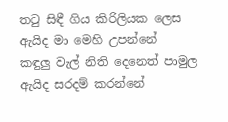තටු සිඳී ගිය කිරිලියක ලෙස ඇයිද මා මෙහි උපන්නේ
කඳුලු වැල් නිති දෙනෙත් පාමුල ඇයිද සරදම් කරන්නේ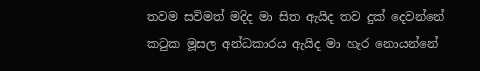තවම සවිමත් මදිද මා සිත ඇයිද තව දුක් දෙවන්නේ
කටුක මූසල අන්ධකාරය ඇයිද මා හැර නොයන්නේ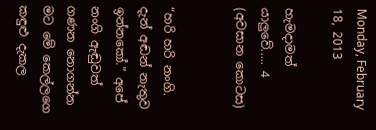Monday, February 18, 2013

හැමදාමත් යාලුවේ..... 4 (අවසාන කොටස)


“හරි හරි නංගි. දැන් අඬන් නැතුව ඉන්නකෝ.” අපේ නංගි ඇඬුවත් ගණන නොගන්න මට මේ කෙල්ලගෙ කඳුළු දැකල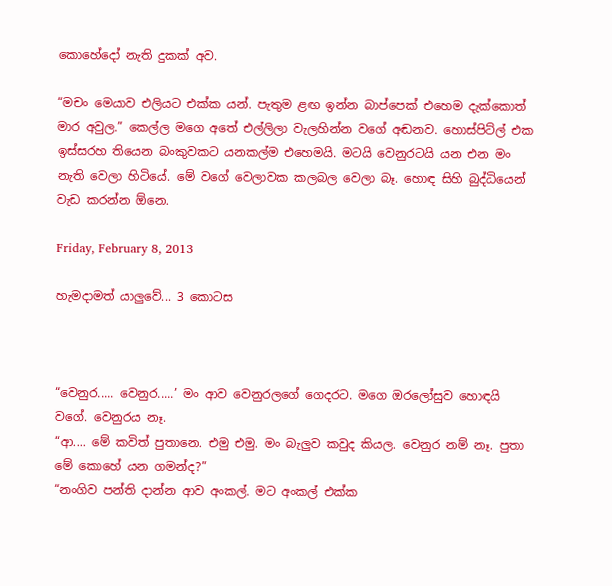කොහේදෝ නැති දුකක් අව.

“මචං මෙයාව එලියට එක්ක යන්. පැතුම ළඟ ඉන්න බාප්පෙක් එහෙම දැක්කොත් මාර අවුල.” කෙල්ල මගෙ අතේ එල්ලිලා වැලහින්න වගේ අඬනව. හොස්පිට්ල් එක ඉස්සරහ තියෙන බංකුවකට යනකල්ම එහෙමයි. මටයි වෙනුරටයි යන එන මං නැති වෙලා හිටියේ. මේ වගේ වෙලාවක කලබල වෙලා බෑ. හොඳ සිහි බුද්ධියෙන් වැඩ කරන්න ඕනෙ.

Friday, February 8, 2013

හැමදාමත් යාලුවේ... 3 කොටස



“වෙනුර..... වෙනුර.....’ මං ආව වෙනුරලගේ ගෙදරට. මගෙ ඔරලෝසුව හොඳයි වගේ. වෙනුරය නෑ.
“ආ.... මේ කවිත් පුතානෙ. එමු එමු. මං බැලුව කවුද කියල. වෙනුර නම් නෑ. පුතා මේ කොහේ යන ගමන්ද?”
“නංගිව පන්ති දාන්න ආව අංකල්. මට අංකල් එක්ක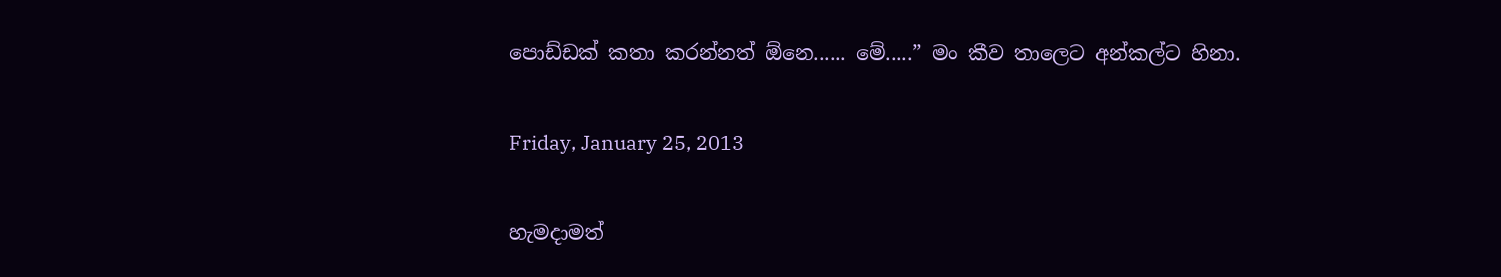පොඩ්ඩක් කතා කරන්නත් ඕනෙ...... මේ.....” මං කීව තාලෙට අන්කල්ට හිනා.

Friday, January 25, 2013

හැමදාමත්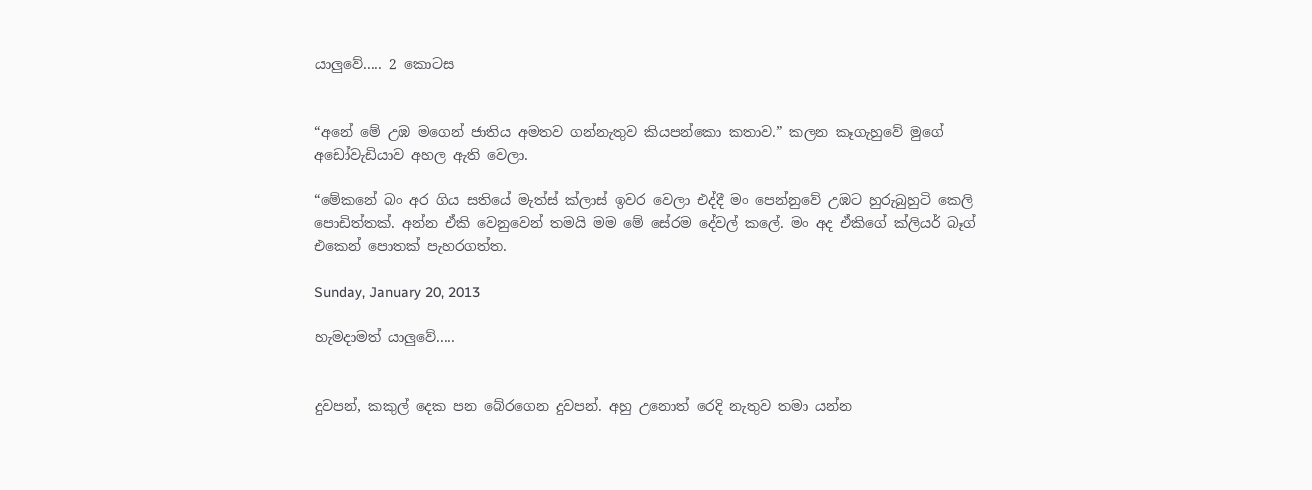යාලුවේ..... 2 කොටස


“අනේ මේ උඹ මගෙන් ජාතිය අමතව ගන්නැතුව කියපන්කො කතාව.” කලන කෑගැහුවේ මුගේ අඩෝවැඩියාව අහල ඇති වෙලා.

“මේකනේ බං අර ගිය සතියේ මැත්ස්‍ ක්ලාස් ඉවර වෙලා එද්දී මං පෙන්නුවේ උඹට හුරුබුහුටි කෙලි පොඩිත්තක්. අන්න ඒකි වෙනුවෙන් තමයි මම මේ සේරම දේවල් කලේ. මං අද ඒකිගේ ක්ලියර් බෑග් එකෙන් පොතක් පැහරගත්ත.

Sunday, January 20, 2013

හැමදාමත් යාලුවේ.....


දුවපන්, කකුල් දෙක පන බේරගෙන දුවපන්. අහු උනොත් රෙදි නැතුව තමා යන්න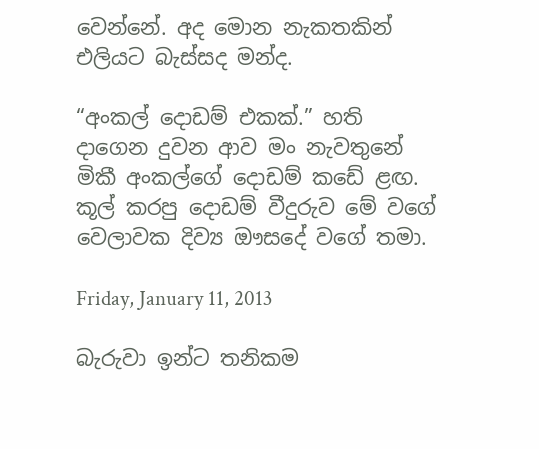වෙන්නේ. අද මොන නැකතකින් එලියට බැස්සද මන්ද.

“අංකල් දොඩම් එකක්.” හති දාගෙන දුවන ආව මං නැවතුනේ මිකී අංකල්ගේ දොඩම් කඩේ ළඟ. කූල් කරපු දොඩම් වීදුරුව මේ වගේ වෙලාවක දිව්‍ය ඖසදේ වගේ තමා.

Friday, January 11, 2013

බැරුවා ඉන්ට තනිකම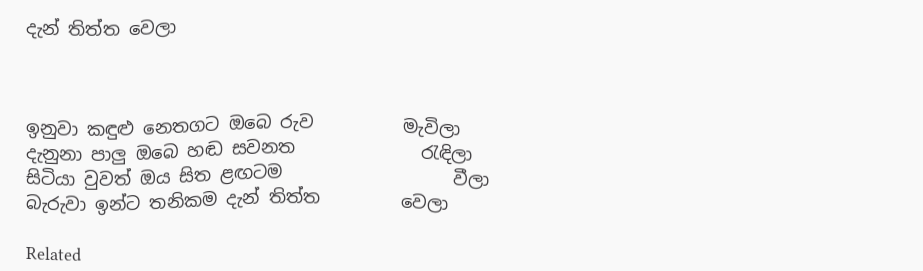දැන් තිත්ත වෙලා



ඉනුවා කඳුළු නෙතගට ඔබෙ රුව          මැවිලා
දැනුනා පාලු ඔබෙ හඬ සවනත              රැඳිලා
සිටියා වුවත් ඔය සිත ළඟටම                   වීලා
බැරුවා ඉන්ට තනිකම දැන් තිත්ත         වෙලා

Related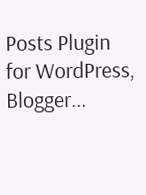Posts Plugin for WordPress, Blogger...